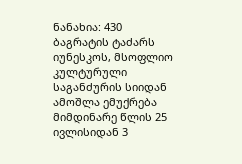ნანახია: 430
ბაგრატის ტაძარს იუნესკოს, მსოფლიო კულტურული საგანძურის სიიდან ამოშლა ემუქრება
მიმდინარე წლის 25 ივლისიდან 3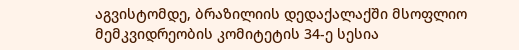აგვისტომდე, ბრაზილიის დედაქალაქში მსოფლიო მემკვიდრეობის კომიტეტის 34-ე სესია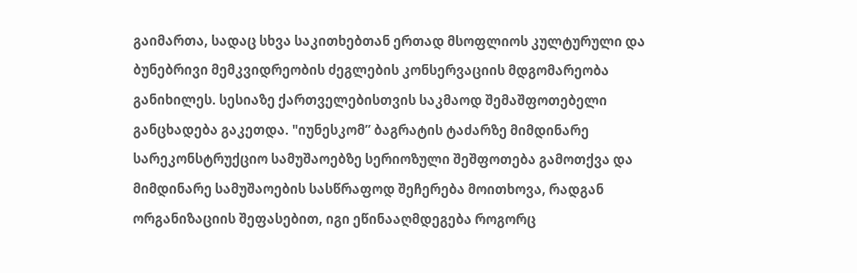გაიმართა, სადაც სხვა საკითხებთან ერთად მსოფლიოს კულტურული და ბუნებრივი მემკვიდრეობის ძეგლების კონსერვაციის მდგომარეობა განიხილეს. სესიაზე ქართველებისთვის საკმაოდ შემაშფოთებელი განცხადება გაკეთდა. "იუნესკომ” ბაგრატის ტაძარზე მიმდინარე სარეკონსტრუქციო სამუშაოებზე სერიოზული შეშფოთება გამოთქვა და მიმდინარე სამუშაოების სასწრაფოდ შეჩერება მოითხოვა, რადგან ორგანიზაციის შეფასებით, იგი ეწინააღმდეგება როგორც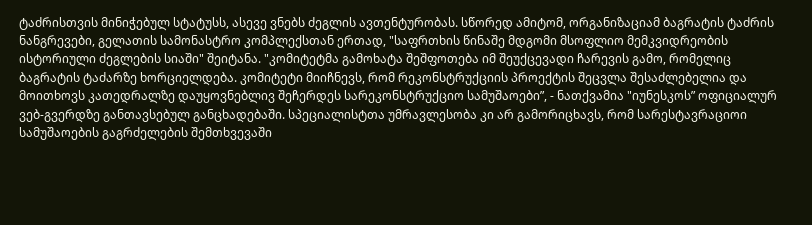ტაძრისთვის მინიჭებულ სტატუსს, ასევე ვნებს ძეგლის ავთენტურობას. სწორედ ამიტომ, ორგანიზაციამ ბაგრატის ტაძრის ნანგრევები, გელათის სამონასტრო კომპლექსთან ერთად, "საფრთხის წინაშე მდგომი მსოფლიო მემკვიდრეობის ისტორიული ძეგლების სიაში" შეიტანა. "კომიტეტმა გამოხატა შეშფოთება იმ შეუქცევადი ჩარევის გამო, რომელიც ბაგრატის ტაძარზე ხორციელდება. კომიტეტი მიიჩნევს, რომ რეკონსტრუქციის პროექტის შეცვლა შესაძლებელია და მოითხოვს კათედრალზე დაუყოვნებლივ შეჩერდეს სარეკონსტრუქციო სამუშაოები”, - ნათქვამია "იუნესკოს” ოფიციალურ ვებ-გვერდზე განთავსებულ განცხადებაში. სპეციალისტთა უმრავლესობა კი არ გამორიცხავს, რომ სარესტავრაციოი სამუშაოების გაგრძელების შემთხვევაში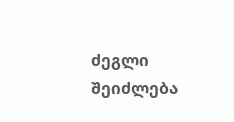ძეგლი შეიძლება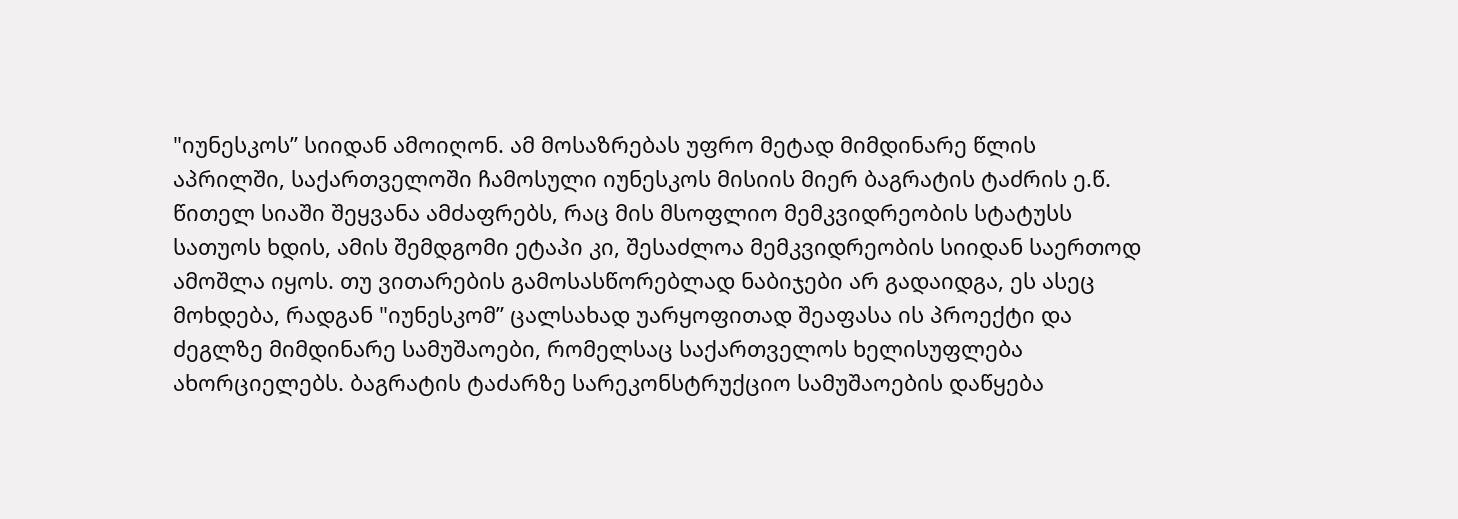"იუნესკოს” სიიდან ამოიღონ. ამ მოსაზრებას უფრო მეტად მიმდინარე წლის აპრილში, საქართველოში ჩამოსული იუნესკოს მისიის მიერ ბაგრატის ტაძრის ე.წ. წითელ სიაში შეყვანა ამძაფრებს, რაც მის მსოფლიო მემკვიდრეობის სტატუსს სათუოს ხდის, ამის შემდგომი ეტაპი კი, შესაძლოა მემკვიდრეობის სიიდან საერთოდ ამოშლა იყოს. თუ ვითარების გამოსასწორებლად ნაბიჯები არ გადაიდგა, ეს ასეც მოხდება, რადგან "იუნესკომ” ცალსახად უარყოფითად შეაფასა ის პროექტი და ძეგლზე მიმდინარე სამუშაოები, რომელსაც საქართველოს ხელისუფლება ახორციელებს. ბაგრატის ტაძარზე სარეკონსტრუქციო სამუშაოების დაწყება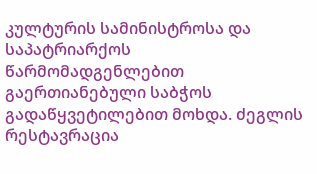კულტურის სამინისტროსა და საპატრიარქოს წარმომადგენლებით გაერთიანებული საბჭოს გადაწყვეტილებით მოხდა. ძეგლის რესტავრაცია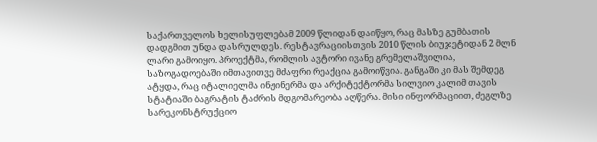საქართველოს ხელისუფლებამ 2009 წლიდან დაიწყო, რაც მასზე გუმბათის დადგმით უნდა დასრულდეს. რესტავრაციისთვის 2010 წლის ბიუჯეტიდან 2 მლნ ლარი გამოიყო. პროექტმა, რომლის ავტორი ივანე გრემელაშვილია, საზოგადოებაში იმთავითვე მძაფრი რეაქცია გამოიწვია. განგაში კი მას შემდეგ ატყდა, რაც იტალიელმა ინჟინერმა და არქიტექტორმა სილვიო კალიმ თავის სტატიაში ბაგრატის ტაძრის მდგომარეობა აღწერა. მისი ინფორმაციით, ძეგლზე სარეკონსტრუქციო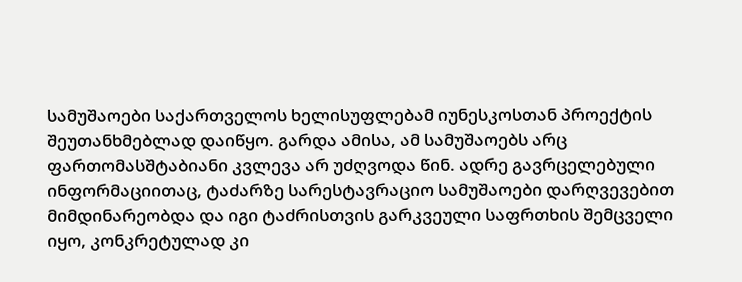სამუშაოები საქართველოს ხელისუფლებამ იუნესკოსთან პროექტის შეუთანხმებლად დაიწყო. გარდა ამისა, ამ სამუშაოებს არც ფართომასშტაბიანი კვლევა არ უძღვოდა წინ. ადრე გავრცელებული ინფორმაციითაც, ტაძარზე სარესტავრაციო სამუშაოები დარღვევებით მიმდინარეობდა და იგი ტაძრისთვის გარკვეული საფრთხის შემცველი იყო, კონკრეტულად კი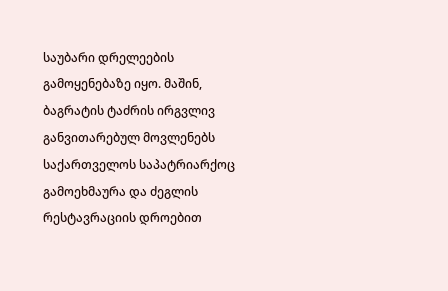საუბარი დრელეების გამოყენებაზე იყო. მაშინ, ბაგრატის ტაძრის ირგვლივ განვითარებულ მოვლენებს საქართველოს საპატრიარქოც გამოეხმაურა და ძეგლის რესტავრაციის დროებით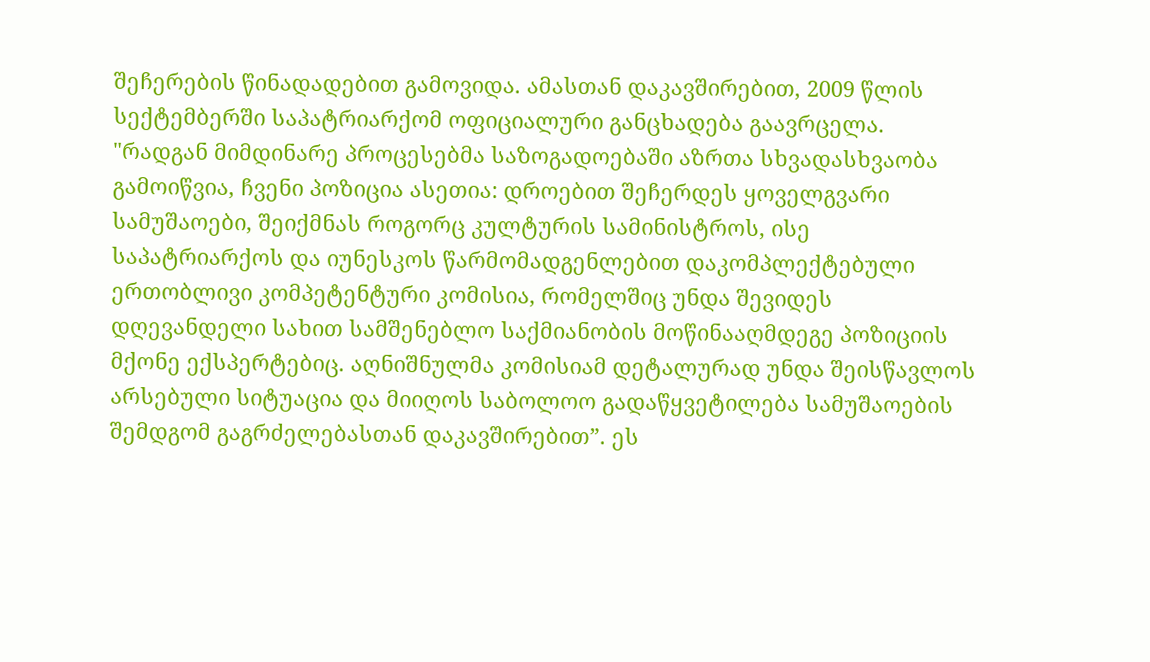შეჩერების წინადადებით გამოვიდა. ამასთან დაკავშირებით, 2009 წლის სექტემბერში საპატრიარქომ ოფიციალური განცხადება გაავრცელა. "რადგან მიმდინარე პროცესებმა საზოგადოებაში აზრთა სხვადასხვაობა გამოიწვია, ჩვენი პოზიცია ასეთია: დროებით შეჩერდეს ყოველგვარი სამუშაოები, შეიქმნას როგორც კულტურის სამინისტროს, ისე საპატრიარქოს და იუნესკოს წარმომადგენლებით დაკომპლექტებული ერთობლივი კომპეტენტური კომისია, რომელშიც უნდა შევიდეს დღევანდელი სახით სამშენებლო საქმიანობის მოწინააღმდეგე პოზიციის მქონე ექსპერტებიც. აღნიშნულმა კომისიამ დეტალურად უნდა შეისწავლოს არსებული სიტუაცია და მიიღოს საბოლოო გადაწყვეტილება სამუშაოების შემდგომ გაგრძელებასთან დაკავშირებით”. ეს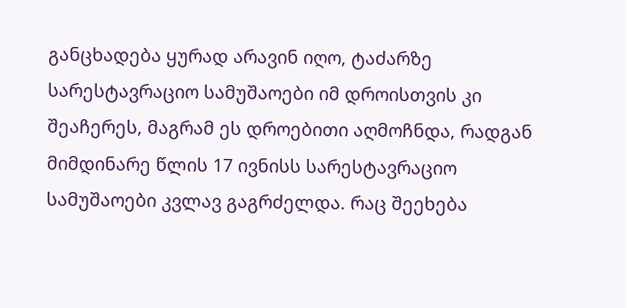განცხადება ყურად არავინ იღო, ტაძარზე სარესტავრაციო სამუშაოები იმ დროისთვის კი შეაჩერეს, მაგრამ ეს დროებითი აღმოჩნდა, რადგან მიმდინარე წლის 17 ივნისს სარესტავრაციო სამუშაოები კვლავ გაგრძელდა. რაც შეეხება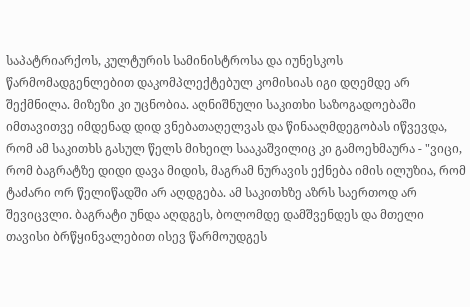საპატრიარქოს, კულტურის სამინისტროსა და იუნესკოს წარმომადგენლებით დაკომპლექტებულ კომისიას იგი დღემდე არ შექმნილა. მიზეზი კი უცნობია. აღნიშნული საკითხი საზოგადოებაში იმთავითვე იმდენად დიდ ვნებათაღელვას და წინააღმდეგობას იწვევდა, რომ ამ საკითხს გასულ წელს მიხეილ სააკაშვილიც კი გამოეხმაურა - "ვიცი, რომ ბაგრატზე დიდი დავა მიდის, მაგრამ ნურავის ექნება იმის ილუზია, რომ ტაძარი ორ წელიწადში არ აღდგება. ამ საკითხზე აზრს საერთოდ არ შევიცვლი. ბაგრატი უნდა აღდგეს, ბოლომდე დამშვენდეს და მთელი თავისი ბრწყინვალებით ისევ წარმოუდგეს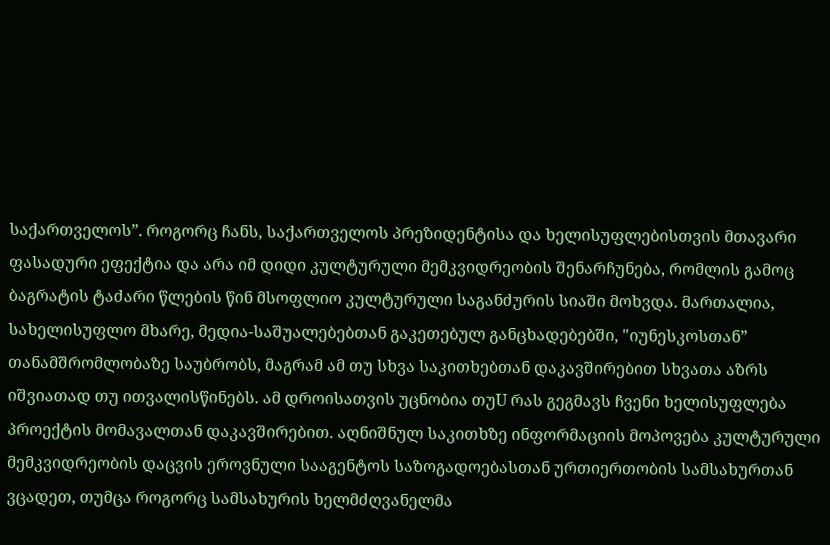საქართველოს”. როგორც ჩანს, საქართველოს პრეზიდენტისა და ხელისუფლებისთვის მთავარი ფასადური ეფექტია და არა იმ დიდი კულტურული მემკვიდრეობის შენარჩუნება, რომლის გამოც ბაგრატის ტაძარი წლების წინ მსოფლიო კულტურული საგანძურის სიაში მოხვდა. მართალია, სახელისუფლო მხარე, მედია-საშუალებებთან გაკეთებულ განცხადებებში, "იუნესკოსთან” თანამშრომლობაზე საუბრობს, მაგრამ ამ თუ სხვა საკითხებთან დაკავშირებით სხვათა აზრს იშვიათად თუ ითვალისწინებს. ამ დროისათვის უცნობია თუU რას გეგმავს ჩვენი ხელისუფლება პროექტის მომავალთან დაკავშირებით. აღნიშნულ საკითხზე ინფორმაციის მოპოვება კულტურული მემკვიდრეობის დაცვის ეროვნული სააგენტოს საზოგადოებასთან ურთიერთობის სამსახურთან ვცადეთ, თუმცა როგორც სამსახურის ხელმძღვანელმა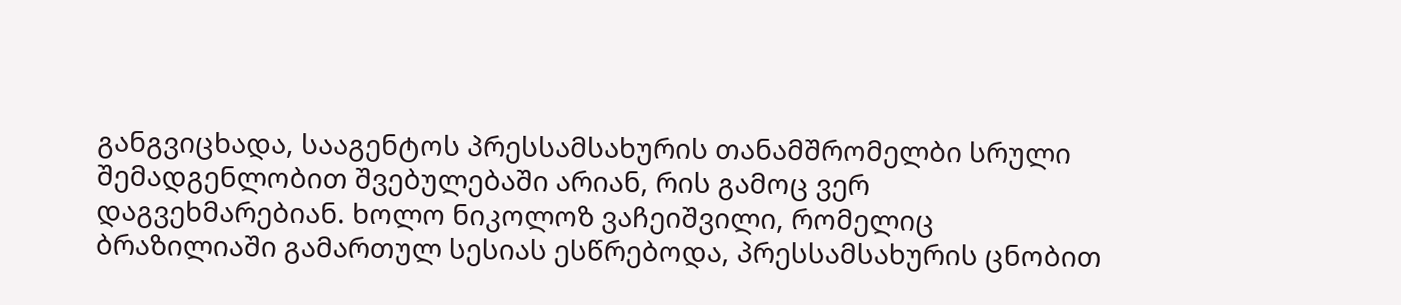განგვიცხადა, სააგენტოს პრესსამსახურის თანამშრომელბი სრული შემადგენლობით შვებულებაში არიან, რის გამოც ვერ დაგვეხმარებიან. ხოლო ნიკოლოზ ვაჩეიშვილი, რომელიც ბრაზილიაში გამართულ სესიას ესწრებოდა, პრესსამსახურის ცნობით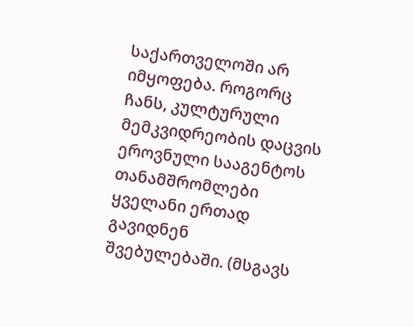საქართველოში არ იმყოფება. როგორც ჩანს, კულტურული მემკვიდრეობის დაცვის ეროვნული სააგენტოს თანამშრომლები ყველანი ერთად გავიდნენ შვებულებაში. (მსგავს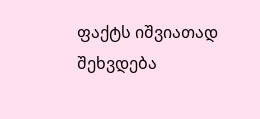ფაქტს იშვიათად შეხვდება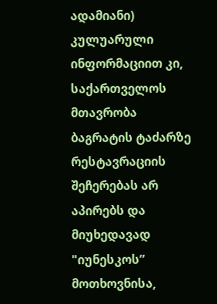ადამიანი) კულუარული ინფორმაციით კი, საქართველოს მთავრობა ბაგრატის ტაძარზე რესტავრაციის შეჩერებას არ აპირებს და მიუხედავად "იუნესკოს” მოთხოვნისა,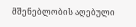მშენებლობის აღებული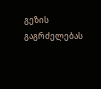გეზის გაგრძელებას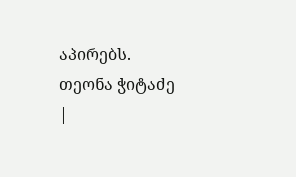აპირებს.
თეონა ჭიტაძე
|